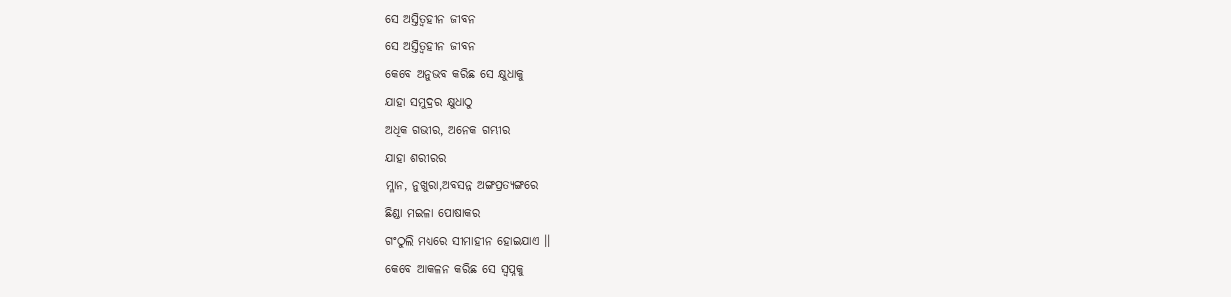ସେ ଅସ୍ତିତ୍ୱହୀନ ଜୀବନ
ସେ ଅସ୍ତିତ୍ୱହୀନ ଜୀବନ
କେବେ ଅନୁଭବ କରିଛ ସେ କ୍ଷୁଧାକୁ
ଯାହା ସମୁଦ୍ରର କ୍ଷୁଧାଠୁ
ଅଧିକ ଗଭୀର, ଅନେକ ଗମ୍ଭୀର
ଯାହା ଶରୀରର
ମ୍ଳାନ, ନୁଖୁରା,ଅବସନ୍ନ ଅଙ୍ଗପ୍ରତ୍ୟଙ୍ଗରେ
ଛିଣ୍ଡା ମଇଳା ପୋଷାକର
ଗଂଠୁଲି ମଧ୍ୟରେ ସୀମାହୀନ ହୋଇଯାଏ ।।
କେବେ ଆକଳନ କରିଛ ସେ ସ୍ବପ୍ନକୁ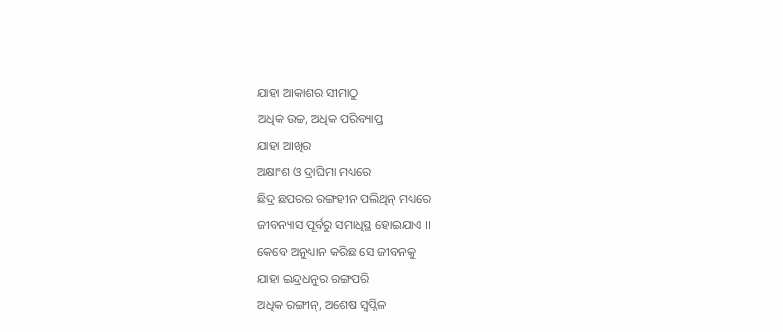ଯାହା ଆକାଶର ସୀମାଠୁ
ଅଧିକ ଉଚ୍ଚ, ଅଧିକ ପରିବ୍ୟାପ୍ତ
ଯାହା ଆଖିର
ଅକ୍ଷାଂଶ ଓ ଦ୍ରାଘିମା ମଧ୍ୟରେ
ଛିଦ୍ର ଛପରର ରଙ୍ଗହୀନ ପଲିଥିନ୍ ମଧ୍ୟରେ
ଜୀବନ୍ୟାସ ପୂର୍ବରୁ ସମାଧିସ୍ଥ ହୋଇଯାଏ ।।
କେବେ ଅନୁଧ୍ୟାନ କରିଛ ସେ ଜୀବନକୁ
ଯାହା ଇନ୍ଦ୍ରଧନୁର ରଙ୍ଗପରି
ଅଧିକ ରଙ୍ଗୀନ୍, ଅଶେଷ ସ୍ୱପ୍ନିଳ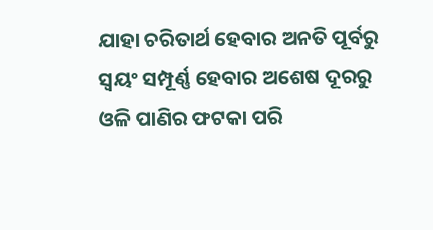ଯାହା ଚରିତାର୍ଥ ହେବାର ଅନତି ପୂର୍ବରୁ
ସ୍ୱୟଂ ସମ୍ପୂର୍ଣ୍ଣ ହେବାର ଅଶେଷ ଦୂରରୁ
ଓଳି ପାଣିର ଫଟକା ପରି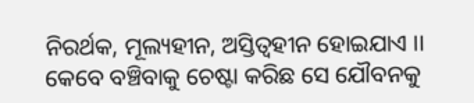ନିରର୍ଥକ, ମୂଲ୍ୟହୀନ, ଅସ୍ତିତ୍ୱହୀନ ହୋଇଯାଏ ।।
କେବେ ବଞ୍ଚିବାକୁ ଚେଷ୍ଟା କରିଛ ସେ ଯୌବନକୁ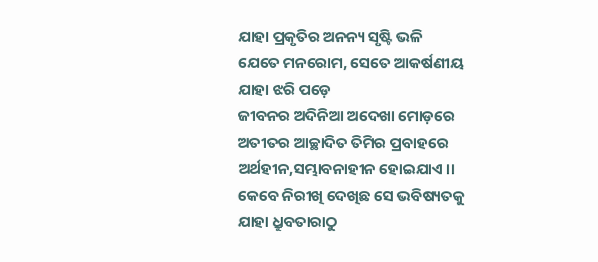ଯାହା ପ୍ରକୃତିର ଅନନ୍ୟ ସୃଷ୍ଟି ଭଳି
ଯେତେ ମନରୋମ, ସେତେ ଆକର୍ଷଣୀୟ
ଯାହା ଝରି ପଡ଼େ
ଜୀବନର ଅଦିନିଆ ଅଦେଖା ମୋଡ଼ରେ
ଅତୀତର ଆଚ୍ଛାଦିତ ତିମିର ପ୍ରବାହରେ
ଅର୍ଥହୀନ,ସମ୍ଭାବନାହୀନ ହୋଇଯାଏ ।।
କେବେ ନିରୀଖି ଦେଖିଛ ସେ ଭବିଷ୍ୟତକୁ
ଯାହା ଧ୍ରୁବତାରାଠୁ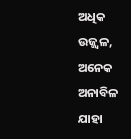ଅଧିକ ଉଜ୍ଜ୍ୱଳ, ଅନେକ ଅନାବିଳ
ଯାହା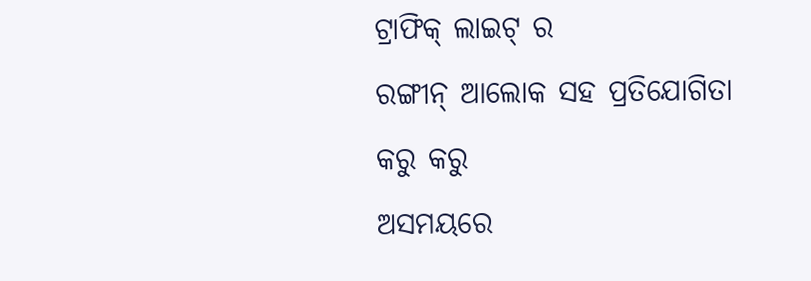ଟ୍ରାଫିକ୍ ଲାଇଟ୍ ର
ରଙ୍ଗୀନ୍ ଆଲୋକ ସହ ପ୍ରତିଯୋଗିତା କରୁ କରୁ
ଅସମୟରେ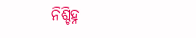ନିଶ୍ଚିହ୍ନ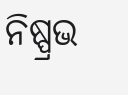ନିଷ୍ପ୍ରଭ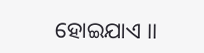ହୋଇଯାଏ ।।